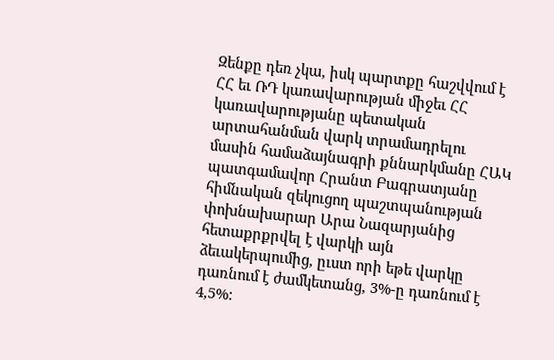Զենքը դեռ չկա, իսկ պարտքը հաշվվում է
ՀՀ եւ ՌԴ կառավարության միջեւ ՀՀ կառավարությանը պետական արտահանման վարկ տրամադրելու մասին համաձայնագրի քննարկմանը ՀԱԿ պատգամավոր Հրանտ Բագրատյանը հիմնական զեկուցող պաշտպանության փոխնախարար Արա Նազարյանից հետաքրքրվել է վարկի այն ձեւակերպումից, ըւստ որի եթե վարկը դառնում է ժամկետանց, 3%-ը դառնում է 4,5%: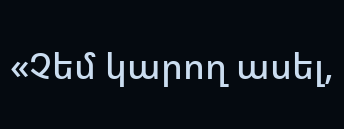«Չեմ կարող ասել,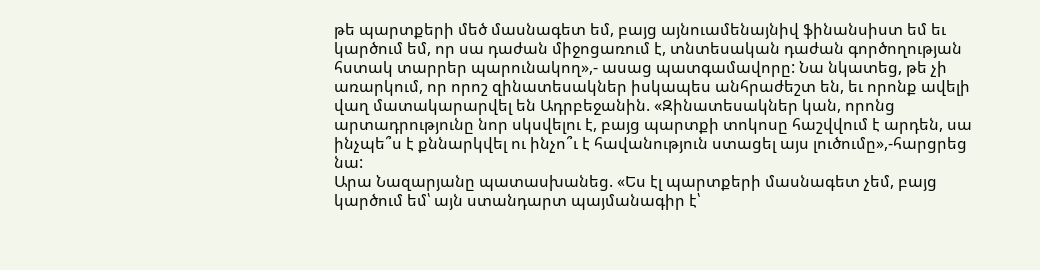թե պարտքերի մեծ մասնագետ եմ, բայց այնուամենայնիվ ֆինանսիստ եմ եւ կարծում եմ, որ սա դաժան միջոցառում է, տնտեսական դաժան գործողության հստակ տարրեր պարունակող»,- ասաց պատգամավորը: Նա նկատեց, թե չի առարկում, որ որոշ զինատեսակներ իսկապես անհրաժեշտ են, եւ որոնք ավելի վաղ մատակարարվել են Ադրբեջանին. «Զինատեսակներ կան, որոնց արտադրությունը նոր սկսվելու է, բայց պարտքի տոկոսը հաշվվում է արդեն, սա ինչպե՞ս է քննարկվել ու ինչո՞ւ է հավանություն ստացել այս լուծումը»,-հարցրեց նա:
Արա Նազարյանը պատասխանեց. «Ես էլ պարտքերի մասնագետ չեմ, բայց կարծում եմ՝ այն ստանդարտ պայմանագիր է՝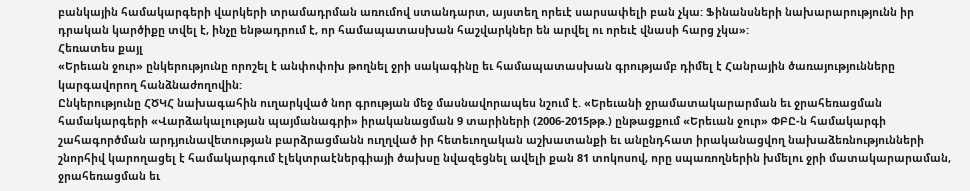բանկային համակարգերի վարկերի տրամադրման առումով ստանդարտ, այստեղ որեւէ սարսափելի բան չկա: Ֆինանսների նախարարությունն իր դրական կարծիքը տվել է, ինչը ենթադրում է, որ համապատասխան հաշվարկներ են արվել ու որեւէ վնասի հարց չկա»:
Հեռատես քայլ
«Երեւան ջուր» ընկերությունը որոշել է անփոփոխ թողնել ջրի սակագինը եւ համապատասխան գրությամբ դիմել է Հանրային ծառայությունները կարգավորող հանձնաժողովին:
Ընկերությունը ՀԾԿՀ նախագահին ուղարկված նոր գրության մեջ մասնավորապես նշում է. «Երեւանի ջրամատակարարման եւ ջրահեռացման համակարգերի «Վարձակալության պայմանագրի» իրականացման 9 տարիների (2006-2015թթ.) ընթացքում «Երեւան ջուր» ՓԲԸ-ն համակարգի շահագործման արդյունավետության բարձրացմանն ուղղված իր հետեւողական աշխատանքի եւ անընդհատ իրականացվող նախաձեռնությունների շնորհիվ կարողացել է համակարգում էլեկտրաէներգիայի ծախսը նվազեցնել ավելի քան 81 տոկոսով, որը սպառողներին խմելու ջրի մատակարարաման, ջրահեռացման եւ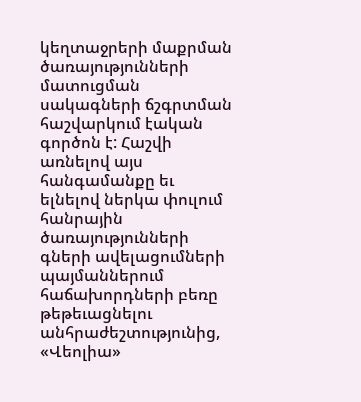կեղտաջրերի մաքրման ծառայությունների մատուցման սակագների ճշգրտման հաշվարկում էական գործոն է: Հաշվի առնելով այս հանգամանքը եւ ելնելով ներկա փուլում հանրային ծառայությունների գների ավելացումների պայմաններում հաճախորդների բեռը թեթեւացնելու անհրաժեշտությունից, «Վեոլիա»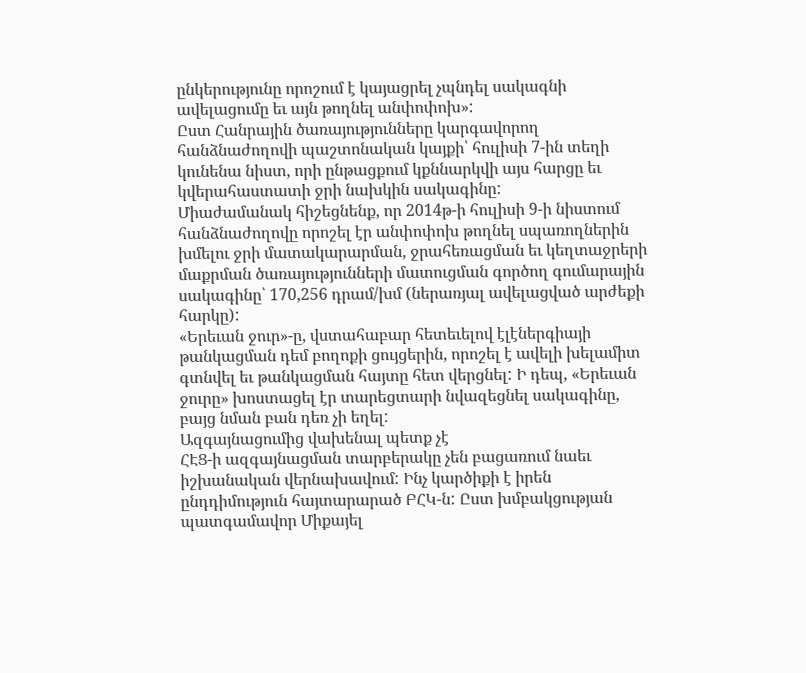ընկերությունը որոշում է կայացրել չպնդել սակագնի ավելացումը եւ այն թողնել անփոփոխ»:
Ըստ Հանրային ծառայությունները կարգավորող հանձնաժողովի պաշտոնական կայքի՝ հուլիսի 7-ին տեղի կունենա նիստ, որի ընթացքում կքննարկվի այս հարցը եւ կվերահաստատի ջրի նախկին սակագինը:
Միաժամանակ հիշեցնենք, որ 2014թ-ի հուլիսի 9-ի նիստում հանձնաժողովը որոշել էր անփոփոխ թողնել սպառողներին խմելու ջրի մատակարարման, ջրահեռացման եւ կեղտաջրերի մաքրման ծառայությունների մատուցման գործող գումարային սակագինը՝ 170,256 դրամ/խմ (ներառյալ ավելացված արժեքի հարկը):
«Երեւան ջուր»-ը, վստահաբար հետեւելով էլէներգիայի թանկացման դեմ բողոքի ցույցերին, որոշել է ավելի խելամիտ գտնվել եւ թանկացման հայտը հետ վերցնել: Ի դեպ, «Երեւան ջուրը» խոստացել էր տարեցտարի նվազեցնել սակագինը, բայց նման բան դեռ չի եղել:
Ազգայնացումից վախենալ պետք չէ
ՀԷՑ-ի ազգայնացման տարբերակը չեն բացառում նաեւ իշխանական վերնախավում: Ինչ կարծիքի է իրեն ընդդիմություն հայտարարած ԲՀԿ-ն: Ըստ խմբակցության պատգամավոր Միքայել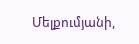Մելքումյանի,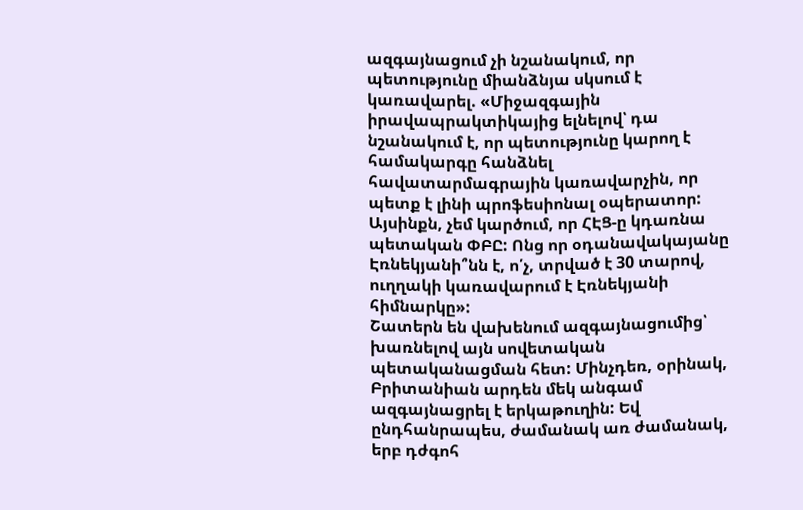ազգայնացում չի նշանակում, որ պետությունը միանձնյա սկսում է կառավարել. «Միջազգային իրավապրակտիկայից ելնելով՝ դա նշանակում է, որ պետությունը կարող է համակարգը հանձնել հավատարմագրային կառավարչին, որ պետք է լինի պրոֆեսիոնալ օպերատոր: Այսինքն, չեմ կարծում, որ ՀԷՑ-ը կդառնա պետական ՓԲԸ: Ոնց որ օդանավակայանը Էռնեկյանի՞նն է, ո՛չ, տրված է 30 տարով, ուղղակի կառավարում է Էռնեկյանի հիմնարկը»:
Շատերն են վախենում ազգայնացումից՝ խառնելով այն սովետական պետականացման հետ: Մինչդեռ, օրինակ, Բրիտանիան արդեն մեկ անգամ ազգայնացրել է երկաթուղին: Եվ ընդհանրապես, ժամանակ առ ժամանակ, երբ դժգոհ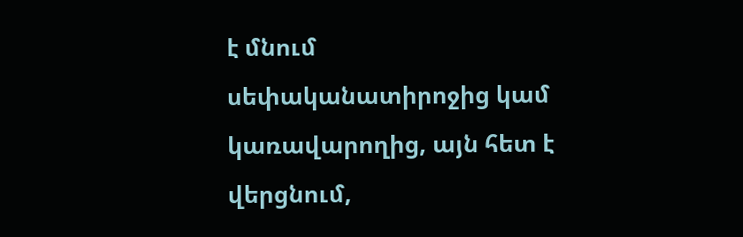է մնում սեփականատիրոջից կամ կառավարողից, այն հետ է վերցնում,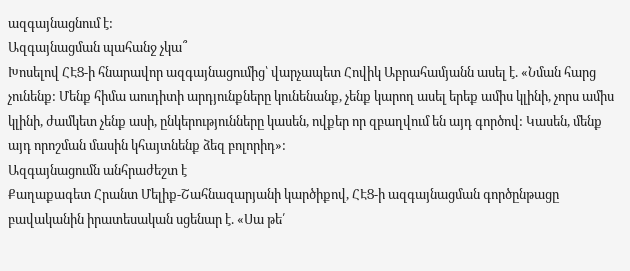ազգայնացնում է:
Ազգայնացման պահանջ չկա՞
Խոսելով ՀԷՑ-ի հնարավոր ազգայնացումից՝ վարչապետ Հովիկ Աբրահամյանն ասել է. «Նման հարց չունենք: Մենք հիմա աուդիտի արդյունքները կունենանք, չենք կարող ասել երեք ամիս կլինի, չորս ամիս կլինի, ժամկետ չենք ասի, ընկերությունները կասեն, ովքեր որ զբաղվում են այդ գործով: Կասեն, մենք այդ որոշման մասին կհայտնենք ձեզ բոլորիդ»:
Ազգայնացումն անհրաժեշտ է
Քաղաքագետ Հրանտ Մելիք-Շահնազարյանի կարծիքով, ՀԷՑ-ի ազգայնացման գործընթացը բավականին իրատեսական սցենար է. «Սա թե՛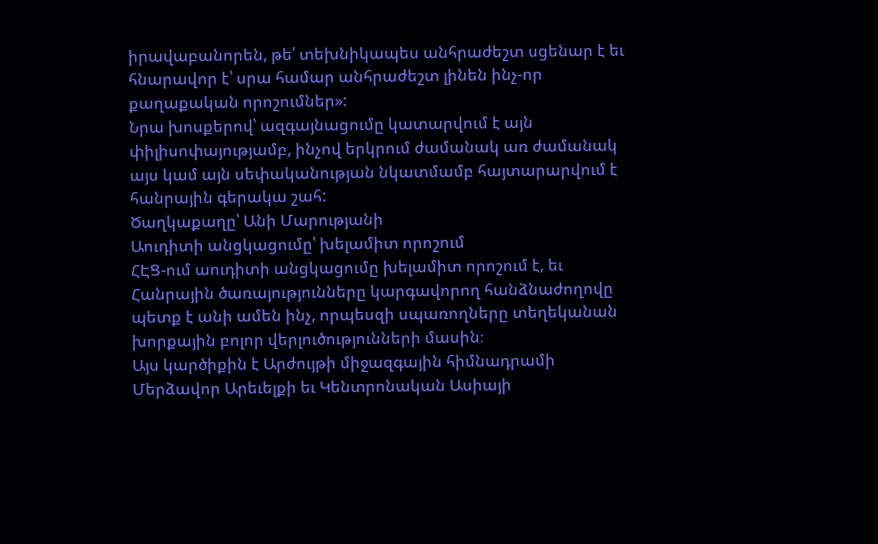իրավաբանորեն, թե՛ տեխնիկապես անհրաժեշտ սցենար է եւ հնարավոր է՝ սրա համար անհրաժեշտ լինեն ինչ-որ քաղաքական որոշումներ»:
Նրա խոսքերով՝ ազգայնացումը կատարվում է այն փիլիսոփայությամբ, ինչով երկրում ժամանակ առ ժամանակ այս կամ այն սեփականության նկատմամբ հայտարարվում է հանրային գերակա շահ:
Ծաղկաքաղը՝ Անի Մարությանի
Աուդիտի անցկացումը՝ խելամիտ որոշում
ՀԷՑ-ում աուդիտի անցկացումը խելամիտ որոշում է, եւ Հանրային ծառայությունները կարգավորող հանձնաժողովը պետք է անի ամեն ինչ, որպեսզի սպառողները տեղեկանան խորքային բոլոր վերլուծությունների մասին։
Այս կարծիքին է Արժույթի միջազգային հիմնադրամի Մերձավոր Արեւելքի եւ Կենտրոնական Ասիայի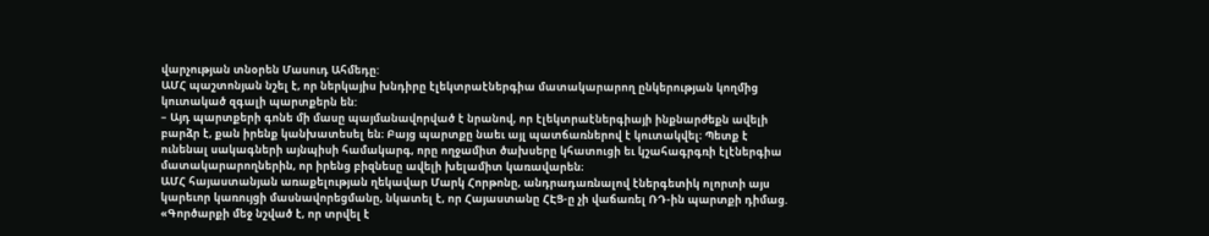վարչության տնօրեն Մասուդ Ահմեդը:
ԱՄՀ պաշտոնյան նշել է, որ ներկայիս խնդիրը էլեկտրաէներգիա մատակարարող ընկերության կողմից կուտակած զգալի պարտքերն են:
– Այդ պարտքերի գոնե մի մասը պայմանավորված է նրանով, որ էլեկտրաէներգիայի ինքնարժեքն ավելի բարձր է, քան իրենք կանխատեսել են։ Բայց պարտքը նաեւ այլ պատճառներով է կուտակվել։ Պետք է ունենալ սակագների այնպիսի համակարգ, որը ողջամիտ ծախսերը կհատուցի եւ կշահագրգռի էլէներգիա մատակարարողներին, որ իրենց բիզնեսը ավելի խելամիտ կառավարեն։
ԱՄՀ հայաստանյան առաքելության ղեկավար Մարկ Հորթոնը, անդրադառնալով էներգետիկ ոլորտի այս կարեւոր կառույցի մասնավորեցմանը, նկատել է, որ Հայաստանը ՀԷՑ-ը չի վաճառել ՌԴ-ին պարտքի դիմաց. «Գործարքի մեջ նշված է, որ տրվել է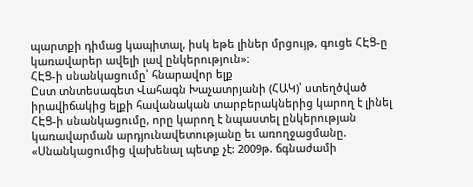պարտքի դիմաց կապիտալ, իսկ եթե լիներ մրցույթ, գուցե ՀԷՑ-ը կառավարեր ավելի լավ ընկերություն»։
ՀԷՑ-ի սնանկացումը՝ հնարավոր ելք
Ըստ տնտեսագետ Վահագն Խաչատրյանի (ՀԱԿ)՝ ստեղծված իրավիճակից ելքի հավանական տարբերակներից կարող է լինել ՀԷՑ-ի սնանկացումը, որը կարող է նպաստել ընկերության կառավարման արդյունավետությանը եւ առողջացմանը. «Սնանկացումից վախենալ պետք չէ: 2009թ. ճգնաժամի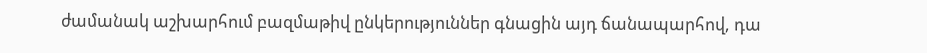ժամանակ աշխարհում բազմաթիվ ընկերություններ գնացին այդ ճանապարհով, դա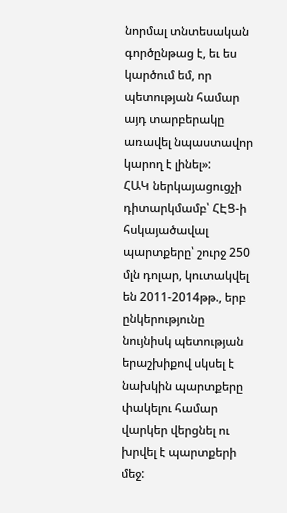նորմալ տնտեսական գործընթաց է, եւ ես կարծում եմ, որ պետության համար այդ տարբերակը առավել նպաստավոր կարող է լինել»:
ՀԱԿ ներկայացուցչի դիտարկմամբ՝ ՀԷՑ-ի հսկայածավալ պարտքերը՝ շուրջ 250 մլն դոլար, կուտակվել են 2011-2014թթ., երբ ընկերությունը նույնիսկ պետության երաշխիքով սկսել է նախկին պարտքերը փակելու համար վարկեր վերցնել ու խրվել է պարտքերի մեջ: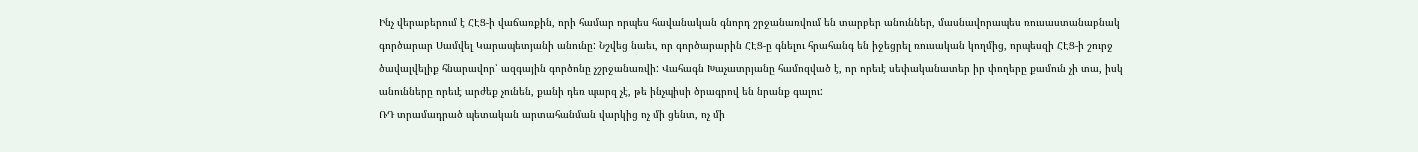Ինչ վերաբերում է ՀԷՑ-ի վաճառքին, որի համար որպես հավանական գնորդ շրջանառվում են տարբեր անուններ, մասնավորապես ռուսաստանաբնակ գործարար Սամվել Կարապետյանի անունը: Նշվեց նաեւ, որ գործարարին ՀԷՑ-ը գնելու հրահանգ են իջեցրել ռուսական կողմից, որպեսզի ՀԷՑ-ի շուրջ ծավալվելիք հնարավոր՝ ազգային գործոնը չշրջանառվի: Վահագն Խաչատրյանը համոզված է, որ որեւէ սեփականատեր իր փողերը քամուն չի տա, իսկ անունները որեւէ արժեք չունեն, քանի դեռ պարզ չէ, թե ինչպիսի ծրագրով են նրանք գալու:
ՌԴ տրամադրած պետական արտահանման վարկից ոչ մի ցենտ, ոչ մի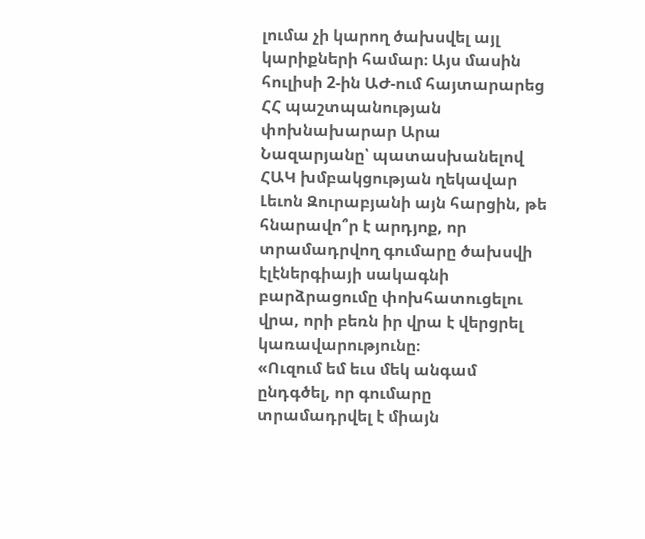լումա չի կարող ծախսվել այլ կարիքների համար։ Այս մասին հուլիսի 2-ին ԱԺ-ում հայտարարեց ՀՀ պաշտպանության փոխնախարար Արա Նազարյանը՝ պատասխանելով ՀԱԿ խմբակցության ղեկավար Լեւոն Զուրաբյանի այն հարցին, թե հնարավո՞ր է արդյոք, որ տրամադրվող գումարը ծախսվի էլէներգիայի սակագնի բարձրացումը փոխհատուցելու վրա, որի բեռն իր վրա է վերցրել կառավարությունը։
«Ուզում եմ եւս մեկ անգամ ընդգծել, որ գումարը տրամադրվել է միայն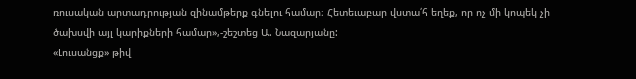ռուսական արտադրության զինամթերք գնելու համար։ Հետեւաբար վստա՛հ եղեք, որ ոչ մի կոպեկ չի ծախսվի այլ կարիքների համար»,-շեշտեց Ա. Նազարյանը:
«Լուսանցք» թիվ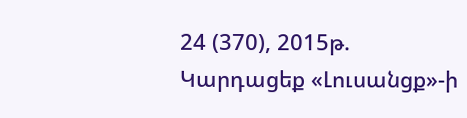24 (370), 2015թ.
Կարդացեք «Լուսանցք»-ի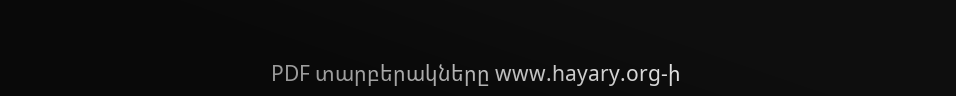PDF տարբերակները www.hayary.org-ի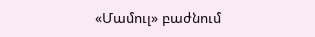«Մամուլ» բաժնում